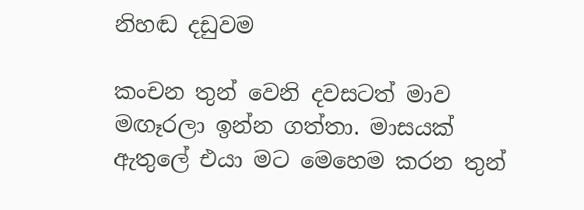නිහඬ දඩුවම

කංචන තුන් වෙනි දවසටත් මාව මඟෑරලා ඉන්න ගත්තා. මාසයක් ඇතුලේ එයා මට මෙහෙම කරන තුන්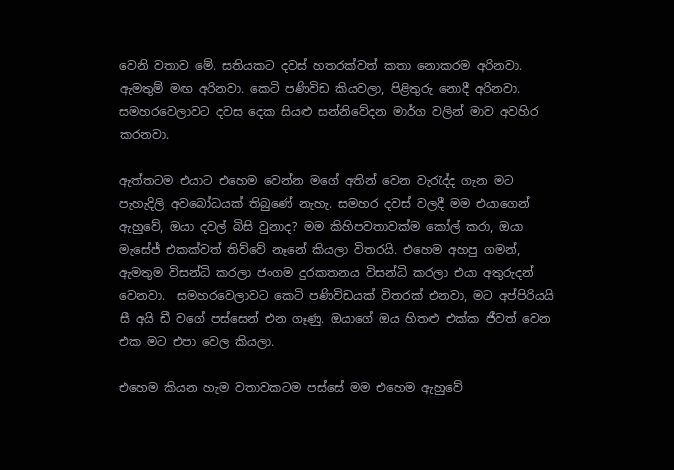වෙනි වතාව මේ. සතියකට දවස් හතරක්වත් කතා නොකරම අරිනවා. ඇමතුම් මඟ අරිනවා. කෙටි පණිවිඩ කියවලා, පිළිතුරු නොදී අරිනවා. සමහරවෙලාවට දවස දෙක සියළු සන්නිවේදන මාර්ග වලින් මාව අවහිර කරනවා.

ඇත්තටම එයාට එහෙම වෙන්න මගේ අතින් වෙන වැරැද්ද ගැන මට පැහැදිලි අවබෝධයක් තිබුණේ නැහැ. සමහර දවස් වලදී මම එයාගෙන් ඇහුවේ, ඔයා දවල් බිසි වුනාද? මම කිහිපවතාවක්ම කෝල් කරා, ඔයා  මැසේජ් එකක්වත් තිව්වේ නෑනේ කියලා විතරයි. එහෙම අහපු ගමන්, ඇමතුම විසන්ධි කරලා ජංගම දුරකතනය විසන්ධි කරලා එයා අතුරුදන් වෙනවා.  සමහරවෙලාවට කෙටි පණිවිඩයක් විතරක් එනවා, මට අප්පිරියයි සී අයි ඩී වගේ පස්සෙන් එන ගෑණු. ඔයාගේ ඔය හිතළු එක්ක ජීවත් වෙන එක මට එපා වෙල කියලා.

එහෙම කියන හැම වතාවකටම පස්සේ මම එහෙම ඇහුවේ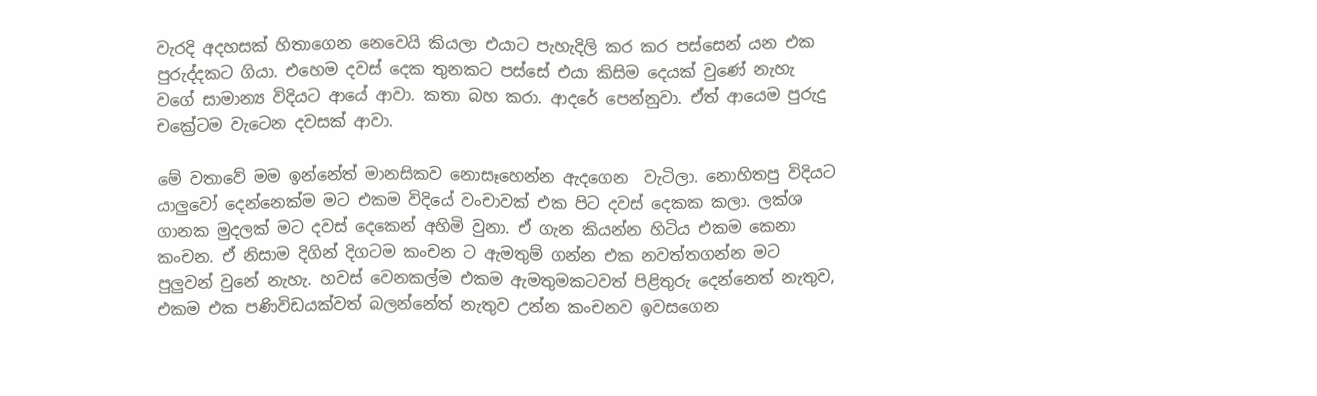වැරදි අදහසක් හිතාගෙන නෙවෙයි කියලා එයාට පැහැදිලි කර කර පස්සෙන් යන එක පුරුද්දකට ගියා. එහෙම දවස් දෙක තුනකට පස්සේ එයා කිසිම දෙයක් වුණේ නැහැ වගේ සාමාන්‍ය විදියට ආයේ ආවා. කතා බහ කරා. ආදරේ පෙන්නුවා. ඒත් ආයෙම පුරුදු චක්‍රේටම වැටෙන දවසක් ආවා.

මේ වතාවේ මම ඉන්නේත් මානසිකව නොසෑහෙන්න ඇදගෙන  වැටිලා. නොහිතපු විදියට යාලුවෝ දෙන්නෙක්ම මට එකම විදියේ වංචාවක් එක පිට දවස් දෙකක කලා. ලක්ශ ගානක මුදලක් මට දවස් දෙකෙන් අහිමි වුනා. ඒ ගැන කියන්න හිටිය එකම කෙනා කංචන. ඒ නිසාම දිගින් දිගටම කංචන ට ඇමතුම් ගන්න එක නවත්තගන්න මට පුලුවන් වුනේ නැහැ. හවස් වෙනකල්ම එකම ඇමතුමකටවත් පිළිතුරු දෙන්නෙත් නැතුව, එකම එක පණිවිඩයක්වත් බලන්නේත් නැතුව උන්න කංචනව ඉවසගෙන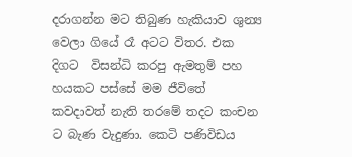දරාගන්න මට තිබුණ හැකියාව ශුන්‍ය වෙලා ගියේ රෑ අටට විතර. එක දිගට  විසන්ධි කරපු ඇමතුම් පහ හයකට පස්සේ මම ජීවිතේ කවදාවත් නැති තරමේ තදට කංචන ට බැණ වැදුණා. කෙටි පණිවිඩය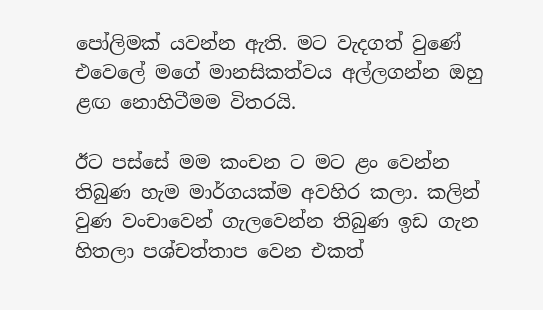පෝලිමක් යවන්න ඇති. මට වැදගත් වුණේ එවෙලේ මගේ මානසිකත්වය අල්ලගන්න ඔහු ළඟ නොහිටීමම විතරයි.

ඊට පස්සේ මම කංචන ට මට ළං වෙන්න තිබුණ හැම මාර්ගයක්ම අවහිර කලා. කලින් වුණ වංචාවෙන් ගැලවෙන්න තිබුණ ඉඩ ගැන හිතලා පශ්චත්තාප වෙන එකත්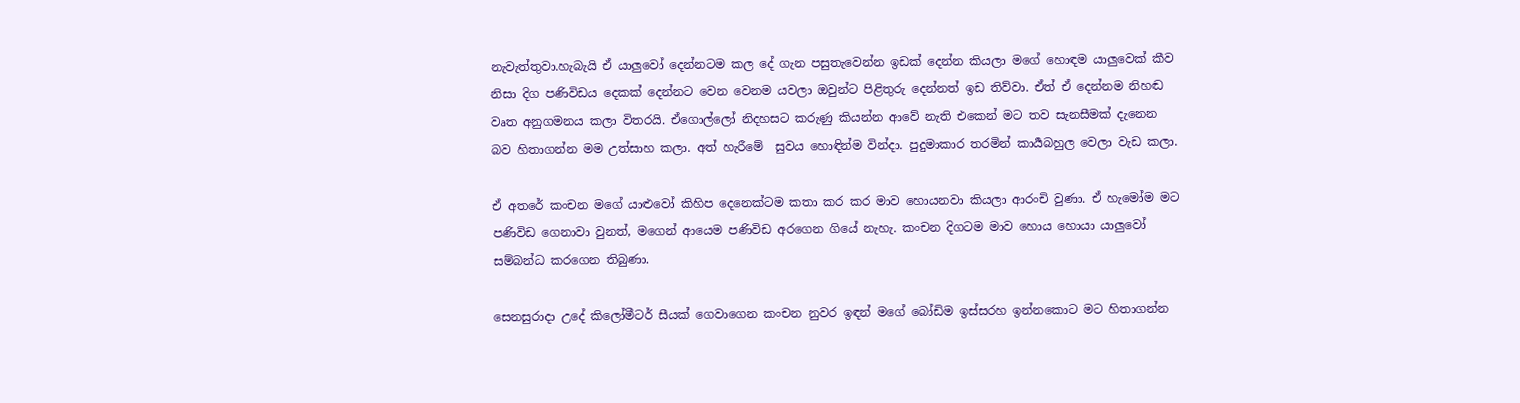නැවැත්තුවා.හැබැයි ඒ යාලුවෝ දෙන්නටම කල දේ ගැන පසුතැවෙන්න ඉඩක් දෙන්න කියලා මගේ හොඳම යාලුවෙක් කීව නිසා දිග පණිවිඩය දෙකක් දෙන්නට වෙන වෙනම යවලා ඔවුන්ට පිළිතුරු දෙන්නත් ඉඩ තිව්වා. ඒත් ඒ දෙන්නම නිහඬ වෘත අනුගමනය කලා විතරයි. ඒගොල්ලෝ නිදහසට කරුණු කියන්න ආවේ නැති එකෙන් මට තව සැනසීමක් දැනෙන බව හිතාගන්න මම උත්සාහ කලා. අත් හැරීමේ  සුවය හොඳින්ම වින්දා. පුදුමාකාර තරමින් කාර්‍යබහුල වෙලා වැඩ කලා.

ඒ අතරේ කංචන මගේ යාළුවෝ කිහිප දෙනෙක්ටම කතා කර කර මාව හොයනවා කියලා ආරංචි වුණා. ඒ හැමෝම මට පණිවිඩ ගෙනාවා වුනත්, මගෙන් ආයෙම පණිවිඩ අරගෙන ගියේ නැහැ. කංචන දිගටම මාව හොය හොයා යාලුවෝ සම්බන්ධ කරගෙන තිබුණා.

සෙනසුරාදා උදේ කිලෝමීටර් සීයක් ගෙවාගෙන කංචන නුවර ඉඳන් මගේ බෝඩිම ඉස්සරහ ඉන්නකොට මට හිතාගන්න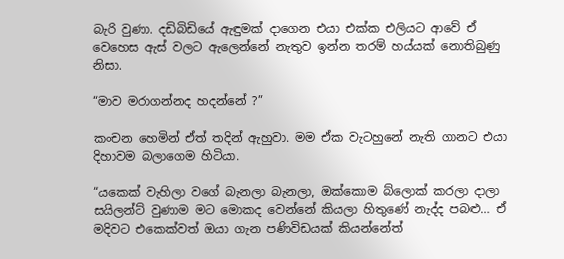බැරි වුණා. දඩිබිඩියේ ඇඳුමක් දාගෙන එයා එක්ක එලියට ආවේ ඒ වෙහෙස ඇස් වලට ඇලෙන්නේ නැතුව ඉන්න තරම් හය්යක් නොතිබුණු නිසා.

“මාව මරාගන්නද හදන්නේ ?”

කංචන හෙමින් ඒත් තදින් ඇහුවා. මම ඒක වැටහුනේ නැති ගානට එයා දිහාවම බලාගෙම හිටියා.

“යකෙක් වැහිලා වගේ බැනලා බැනලා, ඔක්කොම බ්ලොක් කරලා දාලා සයිලන්ට් වුණාම මට මොකද වෙන්නේ කියලා හිතුණේ නැද්ද පබළු… ඒ මදිවට එකෙක්වත් ඔයා ගැන පණිවිඩයක් කියන්නේත්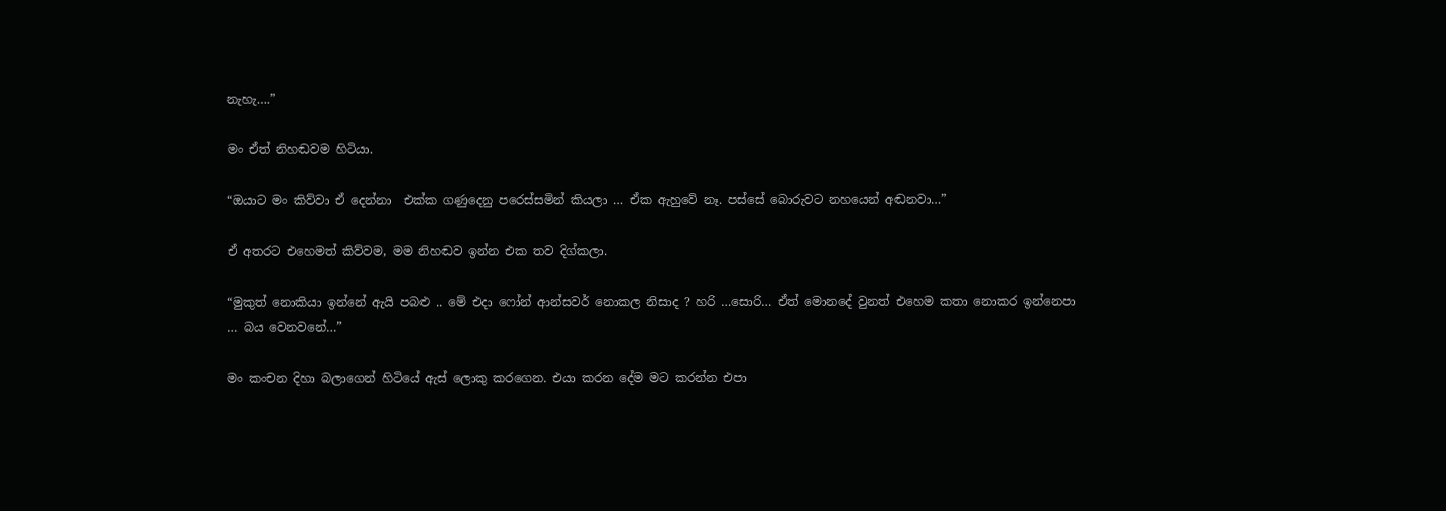නැහැ….”

මං ඒත් නිහඬවම හිටියා.

“ඔයාට මං කිව්වා ඒ දෙන්නා  එක්ක ගණුදෙනු පරෙස්සමින් කියලා … ඒක ඇහුවේ නෑ. පස්සේ බොරුවට නහයෙන් අඬනවා…”

ඒ අතරට එහෙමත් කිව්වම, මම නිහඬව ඉන්න එක තව දිග්කලා.

“මුකුත් නොකියා ඉන්නේ ඇයි පබළු .. මේ එදා ෆෝන් ආන්සවර් නොකල නිසාද ? හරි …සොරි… ඒත් මොනදේ වුනත් එහෙම කතා නොකර ඉන්නෙපා … බය වෙනවනේ…”

මං කංචන දිහා බලාගෙන් හිටියේ ඇස් ලොකු කරගෙන. එයා කරන දේම මට කරන්න එපා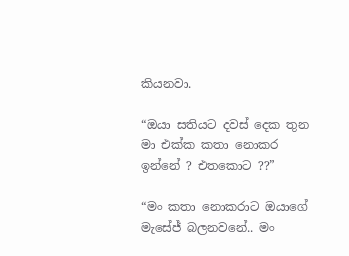කියනවා.

“ඔයා සතියට දවස් දෙක තුන මා එක්ක කතා නොකර ඉන්නේ ? එතකොට ??”

“මං කතා නොකරාට ඔයාගේ මැසේජ් බලනවනේ.. මං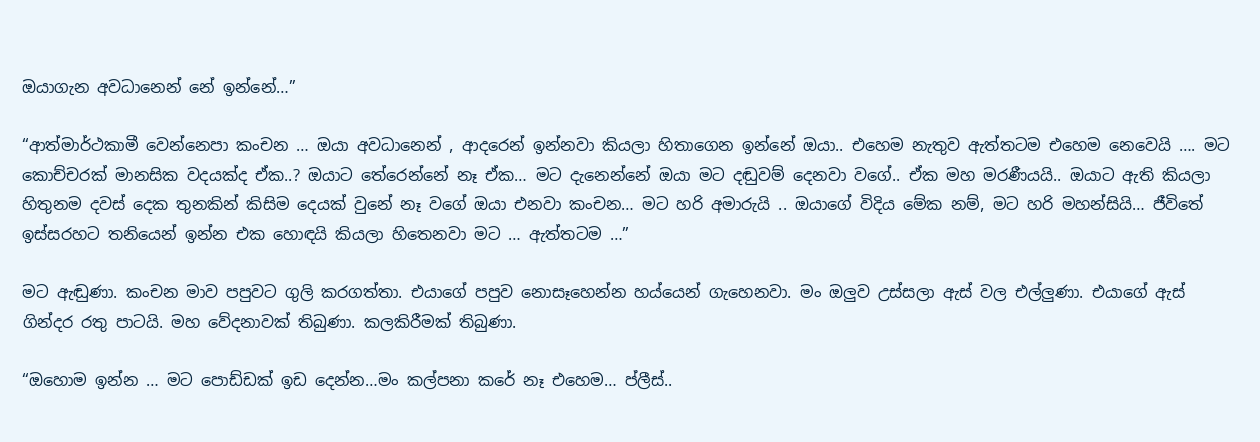ඔයාගැන අවධානෙන් නේ ඉන්නේ…”

“ආත්මාර්ථකාමී වෙන්නෙපා කංචන … ඔයා අවධානෙන් , ආදරෙන් ඉන්නවා කියලා හිතාගෙන ඉන්නේ ඔයා.. එහෙම නැතුව ඇත්තටම එහෙම නෙවෙයි …. මට කොච්චරක් මානසික වදයක්ද ඒක..? ඔයාට තේරෙන්නේ නෑ ඒක… මට දැනෙන්නේ ඔයා මට දඬුවම් දෙනවා වගේ.. ඒක මහ මරණීයයි.. ඔයාට ඇති කියලා හිතුනම දවස් දෙක තුනකින් කිසිම දෙයක් වුනේ නෑ වගේ ඔයා එනවා කංචන… මට හරි අමාරුයි .. ඔයාගේ විදිය මේක නම්, මට හරි මහන්සියි… ජීවිතේ ඉස්සරහට තනියෙන් ඉන්න එක හොඳයි කියලා හිතෙනවා මට … ඇත්තටම …”

මට ඇඬුණා. කංචන මාව පපුවට ගුලි කරගත්තා. එයාගේ පපුව නොසෑහෙන්න හය්යෙන් ගැහෙනවා. මං ඔලුව උස්සලා ඇස් වල එල්ලුණා. එයාගේ ඇස් ගින්දර රතු පාටයි. මහ වේදනාවක් තිබුණා. කලකිරීමක් තිබුණා.

“ඔහොම ඉන්න … මට පොඩ්ඩක් ඉඩ දෙන්න…මං කල්පනා කරේ නෑ එහෙම… ප්ලීස්..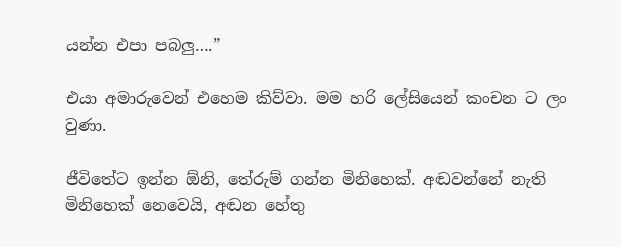යන්න එපා පබලු….”

එයා අමාරුවෙන් එහෙම කිව්වා. මම හරි ලේසියෙන් කංචන ට ලං වුණා.

ජීවිතේට ඉන්න ඕනි, තේරුම් ගන්න මිනිහෙක්. අඬවන්නේ නැති මිනිහෙක් නෙවෙයි, අඬන හේතු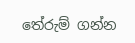තේරුම් ගන්න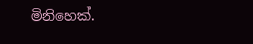මිනිහෙක්.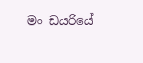මං ඩයරියේ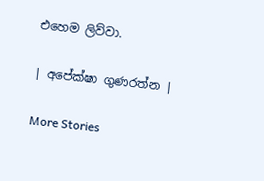එහෙම ලිව්වා.

| අපේක්ෂා ගුණරත්න |

More Stories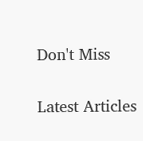Don't Miss


Latest Articles